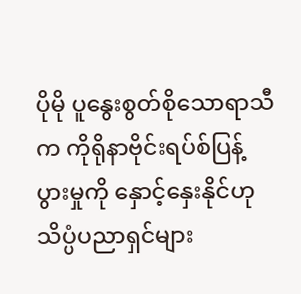ပိုမို ပူနွေးစွတ်စိုသောရာသီက ကိုရိုနာဗိုင်းရပ်စ်ပြန့်ပွားမှုကို နှောင့်နှေးနိုင်ဟု သိပ္ပံပညာရှင်များ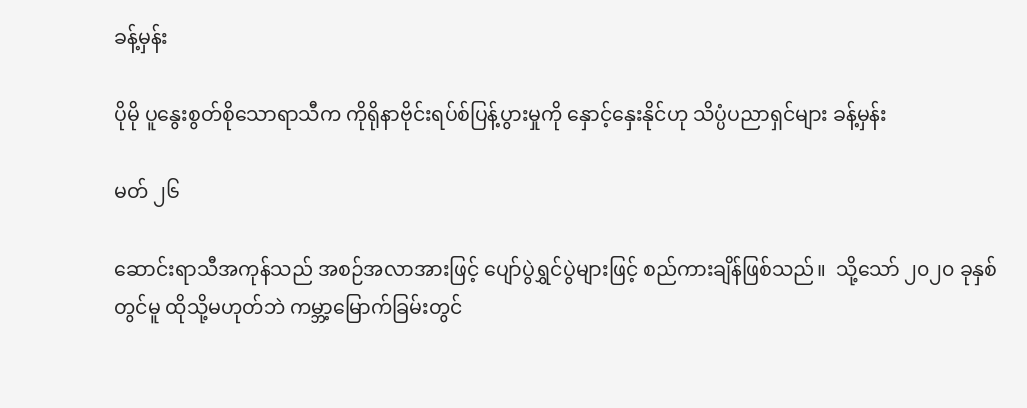ခန့်မှန်း

ပိုမို ပူနွေးစွတ်စိုသောရာသီက ကိုရိုနာဗိုင်းရပ်စ်ပြန့်ပွားမှုကို နှောင့်နှေးနိုင်ဟု သိပ္ပံပညာရှင်များ ခန့်မှန်း

မတ် ၂၆

ဆောင်းရာသီအကုန်သည် အစဉ်အလာအားဖြင့် ပျော်ပွဲရွှင်ပွဲများဖြင့် စည်ကားချိန်ဖြစ်သည်။  သို့သော် ၂၀၂၀ ခုနှစ်တွင်မူ ထိုသို့မဟုတ်ဘဲ ကမ္ဘာ့မြောက်ခြမ်းတွင်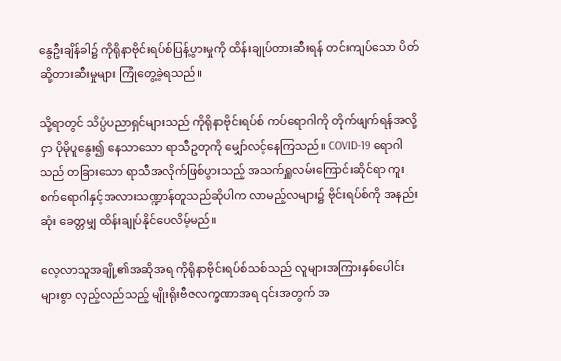နွေဦးချိန်ခါ၌ ကိုရိုနာဗိုင်းရပ်စ်ပြန့်ပွားမှုကို ထိန်းချုပ်တားဆီးရန် တင်းကျပ်သော ပိတ်ဆို့တားဆီးမှုများ ကြုံတွေ့ခဲ့ရသည်။

သို့ရာတွင် သိပ္ပံပညာရှင်များသည် ကိုရိုနာဗိုင်းရပ်စ် ကပ်ရောဂါကို တိုက်ဖျက်ရန်အလို့ငှာ ပိုမိုပူနွေး၍ နေသာသော ရာသီဥတုကို မျှော်လင့်နေကြသည်။ COVID-19 ရောဂါသည် တခြားသော ရာသီအလိုက်ဖြစ်ပွားသည့် အသက်ရှူလမ်းကြောင်းဆိုင်ရာ ကူးစက်ရောဂါနှင့်အလားသဏ္ဍာန်တူသည်ဆိုပါက လာမည့်လများ၌ ဗိုင်းရပ်စ်ကို အနည်းဆုံး ခေတ္တမျှ ထိန်းချုပ်နိုင်ပေလိမ့်မည်။

လေ့လာသူအချို့၏အဆိုအရ ကိုရိုနာဗိုင်းရပ်စ်သစ်သည် လူများအကြားနှစ်ပေါင်းများစွာ လှည့်လည်သည့် မျိုးရိုးဗီဇလက္ခဏာအရ ၎င်းအတွက် အ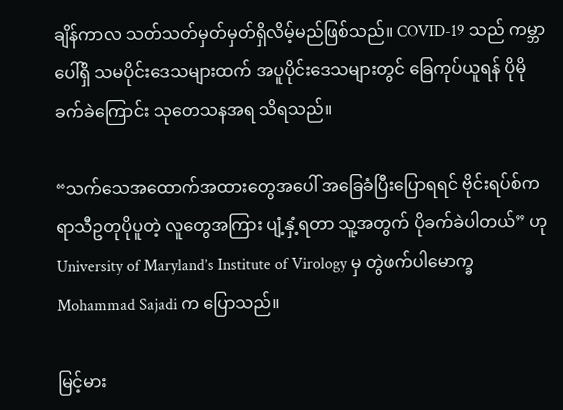ချိန်ကာလ သတ်သတ်မှတ်မှတ်ရှိလိမ့်မည်ဖြစ်သည်။ COVID-19 သည် ကမ္ဘာပေါ်ရှိ သမပိုင်းဒေသများထက် အပူပိုင်းဒေသများတွင် ခြေကုပ်ယူရန် ပိုမိုခက်ခဲကြောင်း သုတေသနအရ သိရသည်။

“သက်သေအထောက်အထားတွေအပေါ် အခြေခံပြီးပြောရရင် ဗိုင်းရပ်စ်က ရာသီဥတုပိုပူတဲ့ လူတွေအကြား ပျံ့နှံ့ရတာ သူ့အတွက် ပိုခက်ခဲပါတယ်” ဟု University of Maryland’s Institute of Virology မှ တွဲဖက်ပါမောက္ခ Mohammad Sajadi က ပြောသည်။

မြင့်မား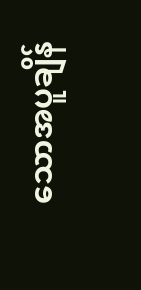သောအပူချိန်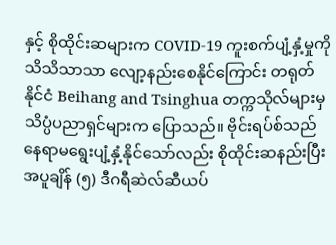နှင့် စိုထိုင်းဆများက COVID-19 ကူးစက်ပျံ့နှံ့မှုကို သိသိသာသာ လျော့နည်းစေနိုင်ကြောင်း တရုတ်နိုင်ငံ Beihang and Tsinghua တက္ကသိုလ်များမှ သိပ္ပံပညာရှင်များက ပြောသည်။ ဗိုင်းရပ်စ်သည် နေရာမရွေးပျံ့နှံ့နိုင်သော်လည်း စိုထိုင်းဆနည်းပြီး အပူချိန် (၅) ဒီဂရီဆဲလ်ဆီယပ်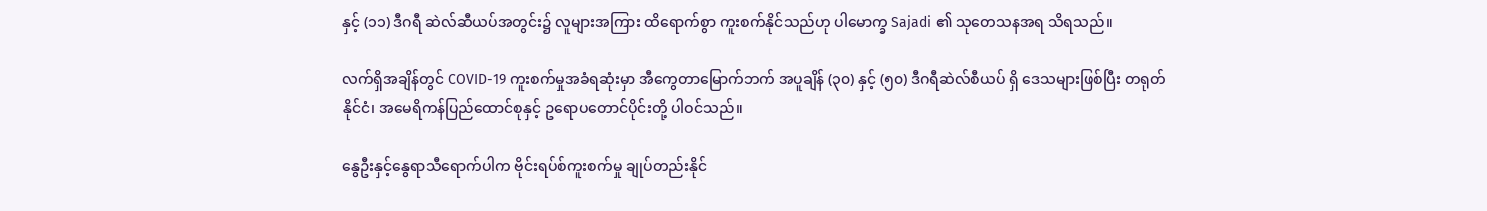နှင့် (၁၁) ဒီဂရီ ဆဲလ်ဆီယပ်အတွင်း၌ လူများအကြား ထိရောက်စွာ ကူးစက်နိုင်သည်ဟု ပါမောက္ခ Sajadi ၏ သုတေသနအရ သိရသည်။

လက်ရှိအချိန်တွင် COVID-19 ကူးစက်မှုအခံရဆုံးမှာ အီကွေတာမြောက်ဘက် အပူချိန် (၃၀) နှင့် (၅၀) ဒီဂရီဆဲလ်စီယပ် ရှိ ဒေသများဖြစ်ပြီး တရုတ်နိုင်ငံ၊ အမေရိကန်ပြည်ထောင်စုနှင့် ဥရောပတောင်ပိုင်းတို့ ပါဝင်သည်။

နွေဦးနှင့်နွေရာသီရောက်ပါက ဗိုင်းရပ်စ်ကူးစက်မှု ချုပ်တည်းနိုင်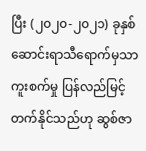ပြီး (၂၀၂၀-၂၀၂၁) ခုနှစ် ဆောင်းရာသီရောက်မှသာ ကူးစက်မှု ပြန်လည်မြင့်တက်နိုင်သည်ဟု ဆွစ်ဇာ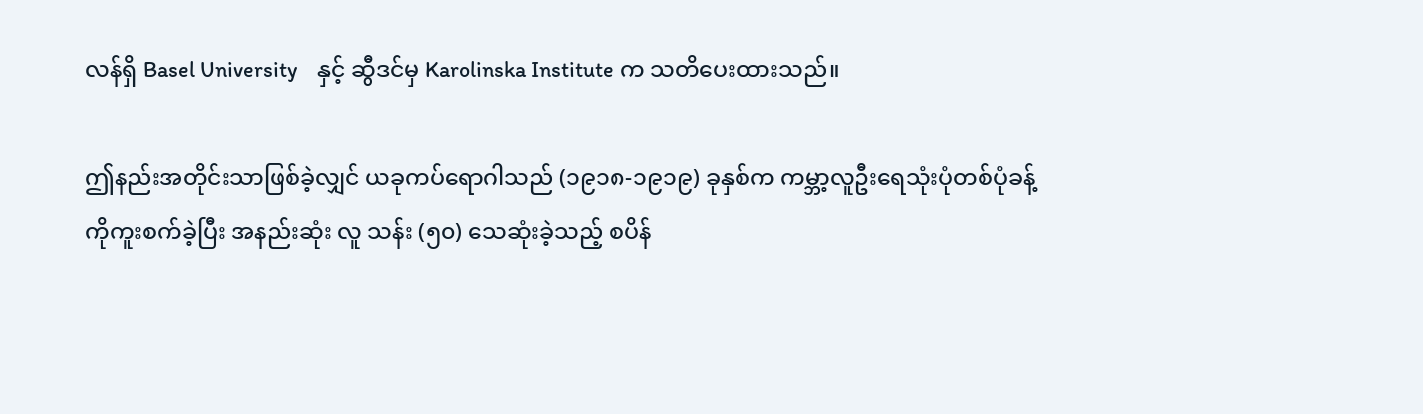လန်ရှိ Basel University    နှင့် ဆွီဒင်မှ Karolinska Institute က သတိပေးထားသည်။

ဤနည်းအတိုင်းသာဖြစ်ခဲ့လျှင် ယခုကပ်ရောဂါသည် (၁၉၁၈-၁၉၁၉) ခုနှစ်က ကမ္ဘာ့လူဦးရေသုံးပုံတစ်ပုံခန့်ကိုကူးစက်ခဲ့ပြီး အနည်းဆုံး လူ သန်း (၅၀) သေဆုံးခဲ့သည့် စပိန်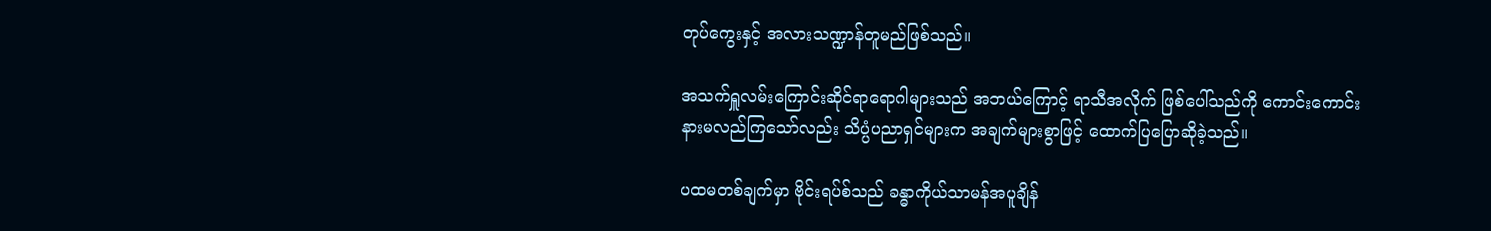တုပ်ကွေးနှင့် အလားသဏ္ဍာန်တူမည်ဖြစ်သည်။

အသက်ရှူလမ်းကြောင်းဆိုင်ရာရောဂါများသည် အဘယ်ကြောင့် ရာသီအလိုက် ဖြစ်ပေါ်သည်ကို ကောင်းကောင်းနားမလည်ကြသော်လည်း သိပ္ပံပညာရှင်များက အချက်များစွာဖြင့် ထောက်ပြပြောဆိုခဲ့သည်။

ပထမတစ်ချက်မှာ ဗိုင်းရပ်စ်သည် ခန္ဓာကိုယ်သာမန်အပူချိန်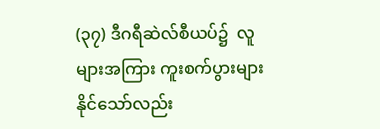(၃၇) ဒီဂရီဆဲလ်စီယပ်၌  လူများအကြား ကူးစက်ပွားများနိုင်သော်လည်း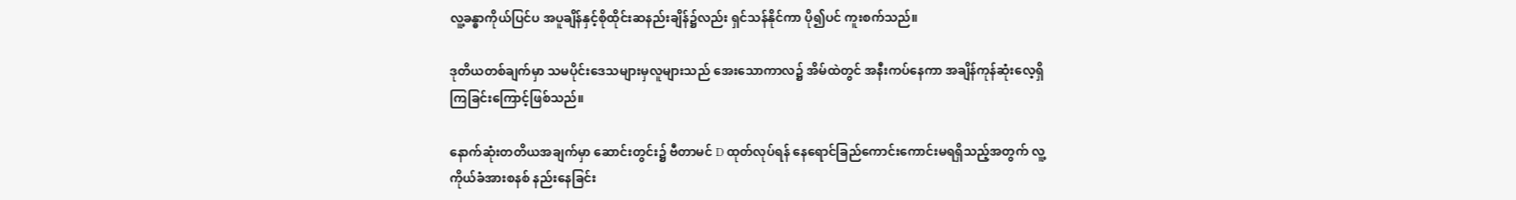လူ့ခန္ဓာကိုယ်ပြင်ပ အပူချိန်နှင့်စိုထိုင်းဆနည်းချိန်၌လည်း ရှင်သန်နိုင်ကာ ပို၍ပင် ကူးစက်သည်။

ဒုတိယတစ်ချက်မှာ သမပိုင်းဒေသများမှလူများသည် အေးသောကာလ၌ အိမ်ထဲတွင် အနီးကပ်နေကာ အချိန်ကုန်ဆုံးလေ့ရှိကြခြင်းကြောင့်ဖြစ်သည်။

နောက်ဆုံးတတိယအချက်မှာ ဆောင်းတွင်း၌ ဗီတာမင် D ထုတ်လုပ်ရန် နေရောင်ခြည်ကောင်းကောင်းမရရှိသည့်အတွက် လူ့ကိုယ်ခံအားစနစ် နည်းနေခြင်း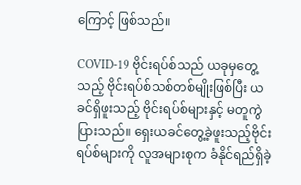ကြောင့် ဖြစ်သည်။

COVID-19 ဗိုင်းရပ်စ်သည် ယခုမှတွေ့သည့် ဗိုင်းရပ်စ်သစ်တစ်မျိုးဖြစ်ပြီး ယခင်ရှိဖူးသည့် ဗိုင်းရပ်စ်များနှင့် မတူကွဲပြားသည်။ ရှေးယခင်တွေ့ခဲ့ဖူးသည့်ဗိုင်းရပ်စ်များကို လူအများစုက ခံနိုင်ရည်ရှိခဲ့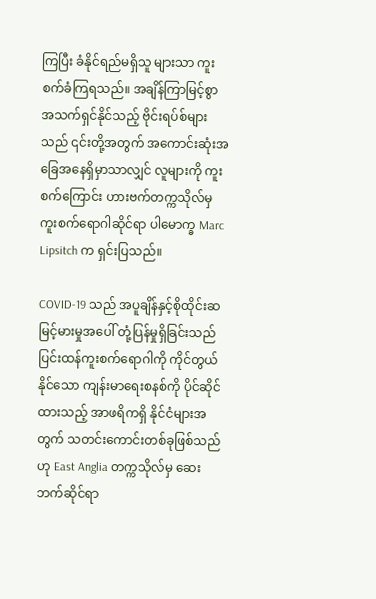ကြပြီး ခံနိုင်ရည်မရှိသူ များသာ ကူးစက်ခံကြရသည်။ အချိန်ကြာမြင့်စွာ အသက်ရှင်နိုင်သည့် ဗိုင်းရပ်စ်များသည် ၎င်းတို့အတွက် အကောင်းဆုံးအခြေအနေရှိမှာသာလျှင် လူများကို ကူးစက်ကြောင်း ဟားဗက်တက္ကသိုလ်မှ ကူးစက်ရောဂါဆိုင်ရာ ပါမောက္ခ Marc Lipsitch က ရှင်းပြသည်။

COVID-19 သည် အပူချိန်နှင့်စိုထိုင်းဆမြင့်မားမှုအပေါ် တုံ့ပြန်မှုရှိခြင်းသည် ပြင်းထန်ကူးစက်ရောဂါကို ကိုင်တွယ်နိုင်သော ကျန်းမာရေးစနစ်ကို ပိုင်ဆိုင်ထားသည့် အာဖရိကရှိ နိုင်ငံများအတွက် သတင်းကောင်းတစ်ခုဖြစ်သည်ဟု East Anglia တက္ကသိုလ်မှ ဆေးဘက်ဆိုင်ရာ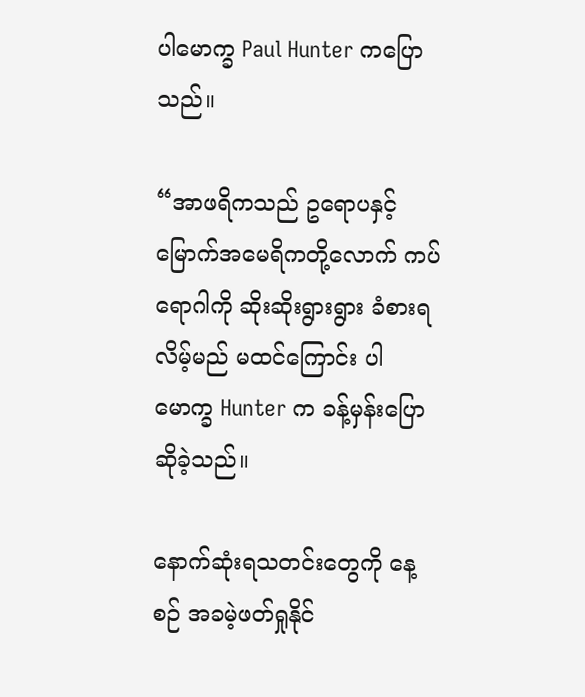ပါမောက္ခ Paul Hunter ကပြောသည်။

“အာဖရိကသည် ဥရောပနှင့်မြောက်အမေရိကတို့လောက် ကပ်ရောဂါကို ဆိုးဆိုးရွားရွား ခံစားရလိမ့်မည် မထင်ကြောင်း ပါမောက္ခ Hunter က ခန့်မှန်းပြောဆိုခဲ့သည်။

နောက်ဆုံးရသတင်းတွေကို နေ့စဉ် အခမဲ့ဖတ်ရှုနိုင်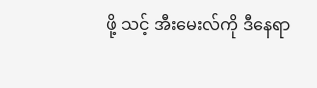ဖို့ သင့် အီးမေးလ်ကို ဒီနေရာ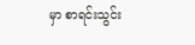မှာ စာရင်းသွင်း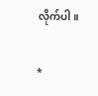လိုက်ပါ။

*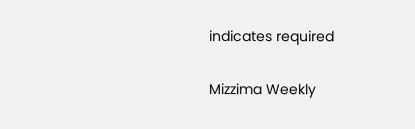indicates required

Mizzima Weekly